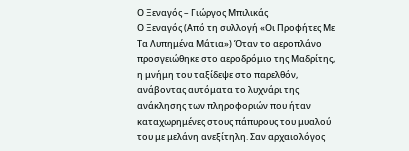Ο Ξεναγός – Γιώργος Μπιλικάς
Ο Ξεναγός (Από τη συλλογή «Οι Προφήτες Με Τα Λυπημένα Μάτια») Όταν το αεροπλάνο προσγειώθηκε στο αεροδρόμιο της Μαδρίτης, η μνήμη του ταξίδεψε στο παρελθόν, ανάβοντας αυτόματα το λυχνάρι της ανάκλησης των πληροφοριών που ήταν καταχωρημένες στους πάπυρους του μυαλού του με μελάνη ανεξίτηλη. Σαν αρχαιολόγος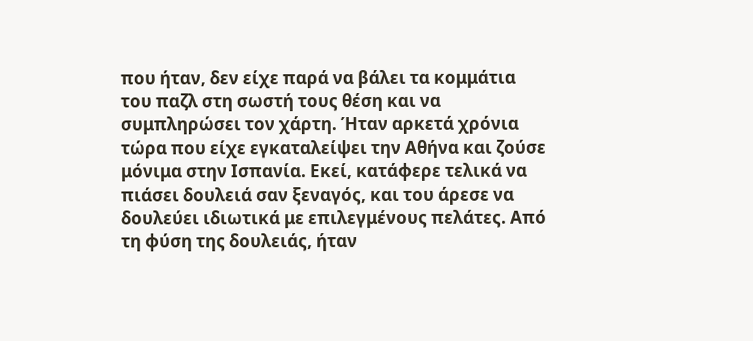που ήταν, δεν είχε παρά να βάλει τα κομμάτια του παζλ στη σωστή τους θέση και να συμπληρώσει τον χάρτη. Ήταν αρκετά χρόνια τώρα που είχε εγκαταλείψει την Αθήνα και ζούσε μόνιμα στην Ισπανία. Εκεί, κατάφερε τελικά να πιάσει δουλειά σαν ξεναγός, και του άρεσε να δουλεύει ιδιωτικά με επιλεγμένους πελάτες. Από τη φύση της δουλειάς, ήταν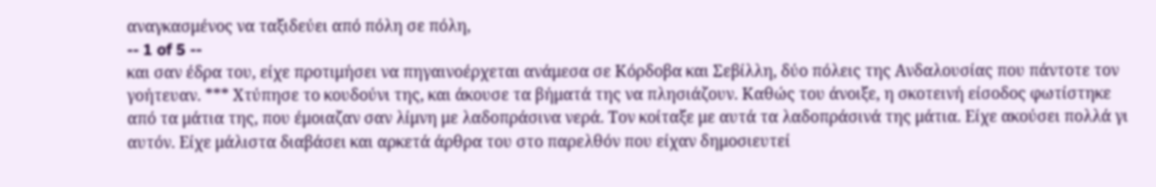αναγκασμένος να ταξιδεύει από πόλη σε πόλη,
-- 1 of 5 --
και σαν έδρα του, είχε προτιμήσει να πηγαινοέρχεται ανάμεσα σε Κόρδοβα και Σεβίλλη, δύο πόλεις της Ανδαλουσίας που πάντοτε τον γοήτευαν. *** Χτύπησε το κουδούνι της, και άκουσε τα βήματά της να πλησιάζουν. Καθώς του άνοιξε, η σκοτεινή είσοδος φωτίστηκε από τα μάτια της, που έμοιαζαν σαν λίμνη με λαδοπράσινα νερά. Τον κοίταξε με αυτά τα λαδοπράσινά της μάτια. Είχε ακούσει πολλά γι αυτόν. Είχε μάλιστα διαβάσει και αρκετά άρθρα του στο παρελθόν που είχαν δημοσιευτεί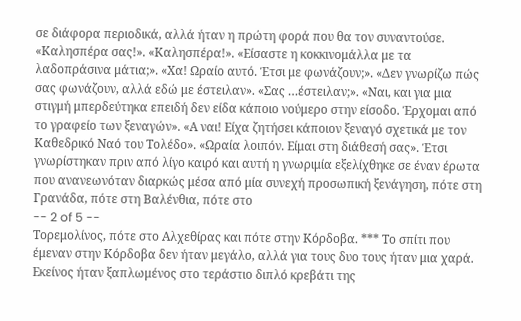σε διάφορα περιοδικά, αλλά ήταν η πρώτη φορά που θα τον συναντούσε. «Καλησπέρα σας!». «Καλησπέρα!». «Είσαστε η κοκκινομάλλα με τα λαδοπράσινα μάτια;». «Χα! Ωραίο αυτό. Έτσι με φωνάζουν;». «Δεν γνωρίζω πώς σας φωνάζουν, αλλά εδώ με έστειλαν». «Σας …έστειλαν;». «Ναι, και για μια στιγμή μπερδεύτηκα επειδή δεν είδα κάποιο νούμερο στην είσοδο. Έρχομαι από το γραφείο των ξεναγών». «Α ναι! Είχα ζητήσει κάποιον ξεναγό σχετικά με τον Καθεδρικό Ναό του Τολέδο». «Ωραία λοιπόν. Είμαι στη διάθεσή σας». Έτσι γνωρίστηκαν πριν από λίγο καιρό και αυτή η γνωριμία εξελίχθηκε σε έναν έρωτα που ανανεωνόταν διαρκώς μέσα από μία συνεχή προσωπική ξενάγηση, πότε στη Γρανάδα, πότε στη Βαλένθια, πότε στο
-- 2 of 5 --
Τορεμολίνος, πότε στο Αλχεθίρας και πότε στην Κόρδοβα. *** Το σπίτι που έμεναν στην Κόρδοβα δεν ήταν μεγάλο, αλλά για τους δυο τους ήταν μια χαρά. Εκείνος ήταν ξαπλωμένος στο τεράστιο διπλό κρεβάτι της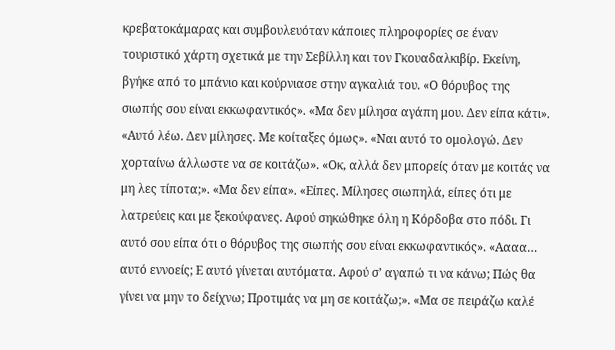κρεβατοκάμαρας και συμβουλευόταν κάποιες πληροφορίες σε έναν τουριστικό χάρτη σχετικά με την Σεβίλλη και τον Γκουαδαλκιβίρ. Εκείνη, βγήκε από το μπάνιο και κούρνιασε στην αγκαλιά του. «Ο θόρυβος της σιωπής σου είναι εκκωφαντικός». «Μα δεν μίλησα αγάπη μου. Δεν είπα κάτι». «Αυτό λέω. Δεν μίλησες. Με κοίταξες όμως». «Ναι αυτό το ομολογώ. Δεν χορταίνω άλλωστε να σε κοιτάζω». «Οκ, αλλά δεν μπορείς όταν με κοιτάς να μη λες τίποτα;». «Μα δεν είπα». «Είπες. Μίλησες σιωπηλά, είπες ότι με λατρεύεις και με ξεκούφανες. Αφού σηκώθηκε όλη η Κόρδοβα στο πόδι. Γι αυτό σου είπα ότι ο θόρυβος της σιωπής σου είναι εκκωφαντικός». «Αααα… αυτό εννοείς; Ε αυτό γίνεται αυτόματα. Αφού σ’ αγαπώ τι να κάνω; Πώς θα γίνει να μην το δείχνω; Προτιμάς να μη σε κοιτάζω;». «Μα σε πειράζω καλέ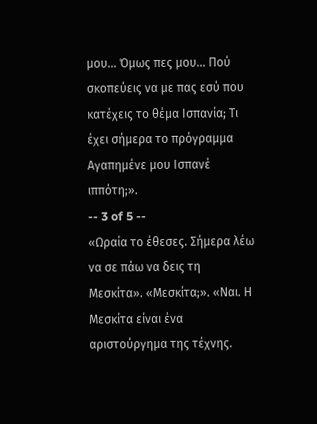μου… Όμως πες μου… Πού σκοπεύεις να με πας εσύ που κατέχεις το θέμα Ισπανία; Τι έχει σήμερα το πρόγραμμα Αγαπημένε μου Ισπανέ ιππότη;».
-- 3 of 5 --
«Ωραία το έθεσες. Σήμερα λέω να σε πάω να δεις τη Μεσκίτα». «Μεσκίτα;». «Ναι. Η Μεσκίτα είναι ένα αριστούργημα της τέχνης.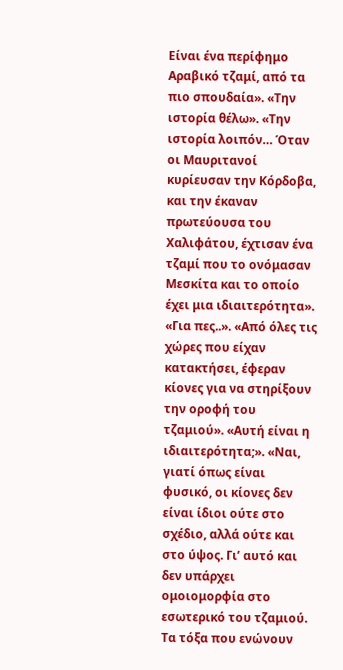Είναι ένα περίφημο Αραβικό τζαμί, από τα πιο σπουδαία». «Την ιστορία θέλω». «Την ιστορία λοιπόν… Όταν οι Μαυριτανοί κυρίευσαν την Κόρδοβα, και την έκαναν πρωτεύουσα του Χαλιφάτου, έχτισαν ένα τζαμί που το ονόμασαν Μεσκίτα και το οποίο έχει μια ιδιαιτερότητα». «Για πες..». «Από όλες τις χώρες που είχαν κατακτήσει, έφεραν κίονες για να στηρίξουν την οροφή του τζαμιού». «Αυτή είναι η ιδιαιτερότητα;». «Ναι, γιατί όπως είναι φυσικό, οι κίονες δεν είναι ίδιοι ούτε στο σχέδιο, αλλά ούτε και στο ύψος. Γι’ αυτό και δεν υπάρχει ομοιομορφία στο εσωτερικό του τζαμιού. Τα τόξα που ενώνουν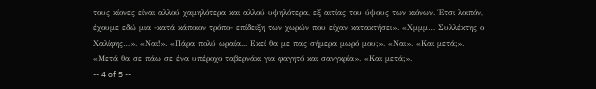τους κίονες είναι αλλού χαμηλότερα και αλλού υψηλότερα, εξ αιτίας του ύψους των κιόνων. Έτσι λοιπόν, έχουμε εδώ μια -κατά κάποιον τρόπο- επίδειξη των χωρών που είχαν κατακτήσει». «Χμμμ… Συλλέκτης ο Χαλίφης…». «Ναι!». «Πάρα πολύ ωραία... Εκεί θα με πας σήμερα μωρό μου;». «Ναι». «Και μετά;». «Μετά θα σε πάω σε ένα υπέροχο ταβερνάκι για φαγητό και σανγκρία». «Και μετά;».
-- 4 of 5 --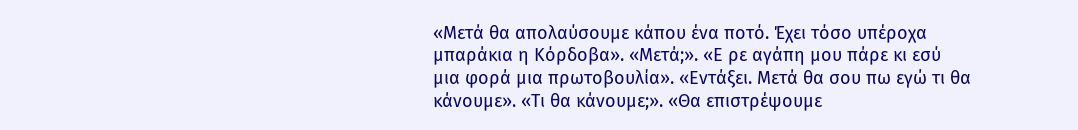«Μετά θα απολαύσουμε κάπου ένα ποτό. Έχει τόσο υπέροχα μπαράκια η Κόρδοβα». «Μετά;». «Ε ρε αγάπη μου πάρε κι εσύ μια φορά μια πρωτοβουλία». «Εντάξει. Μετά θα σου πω εγώ τι θα κάνουμε». «Τι θα κάνουμε;». «Θα επιστρέψουμε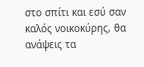στο σπίτι και εσύ σαν καλός νοικοκύρης, θα ανάψεις τα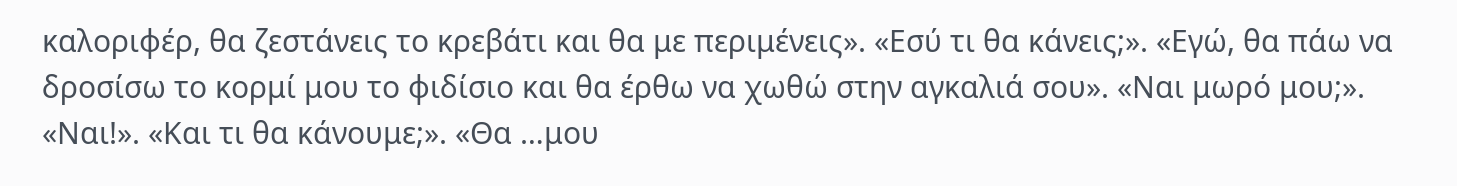καλοριφέρ, θα ζεστάνεις το κρεβάτι και θα με περιμένεις». «Εσύ τι θα κάνεις;». «Εγώ, θα πάω να δροσίσω το κορμί μου το φιδίσιο και θα έρθω να χωθώ στην αγκαλιά σου». «Ναι μωρό μου;». «Ναι!». «Και τι θα κάνουμε;». «Θα …μου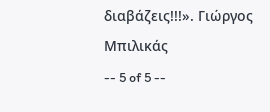διαβάζεις!!!». Γιώργος Μπιλικάς
-- 5 of 5 --